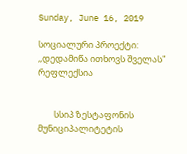Sunday, June 16, 2019

სოციალური პროექტი: ,,დედამიწა ითხოვს შველას" რეფლექსია


        სსიპ ზესტაფონის მუნიციპალიტეტის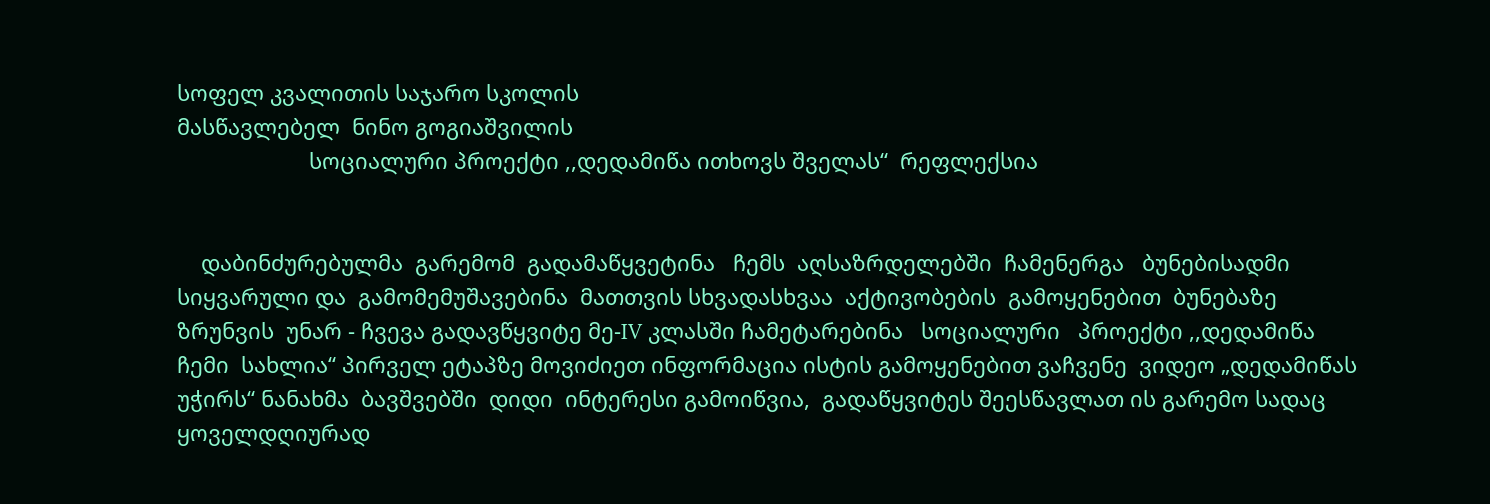სოფელ კვალითის საჯარო სკოლის
მასწავლებელ  ნინო გოგიაშვილის
                      სოციალური პროექტი ,,დედამიწა ითხოვს შველას“  რეფლექსია


    დაბინძურებულმა  გარემომ  გადამაწყვეტინა   ჩემს  აღსაზრდელებში  ჩამენერგა   ბუნებისადმი  სიყვარული და  გამომემუშავებინა  მათთვის სხვადასხვაა  აქტივობების  გამოყენებით  ბუნებაზე  ზრუნვის  უნარ - ჩვევა გადავწყვიტე მე-IV კლასში ჩამეტარებინა   სოციალური   პროექტი ,,დედამიწა   ჩემი  სახლია“ პირველ ეტაპზე მოვიძიეთ ინფორმაცია ისტის გამოყენებით ვაჩვენე  ვიდეო „დედამიწას უჭირს“ ნანახმა  ბავშვებში  დიდი  ინტერესი გამოიწვია,  გადაწყვიტეს შეესწავლათ ის გარემო სადაც  ყოველდღიურად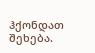ჰქონდათ  შეხება.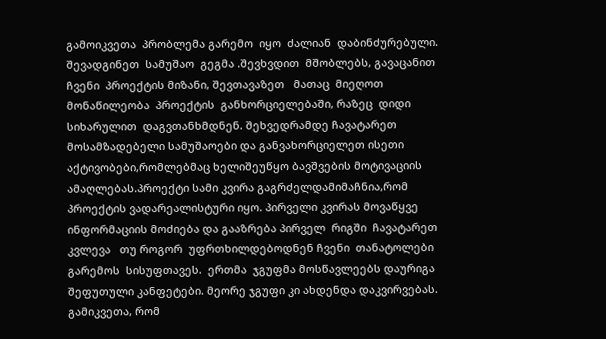გამოიკვეთა  პრობლემა გარემო  იყო  ძალიან  დაბინძურებული.  შევადგინეთ  სამუშაო  გეგმა .შევხვდით  მშობლებს, გავაცანით  ჩვენი  პროექტის მიზანი, შევთავაზეთ   მათაც  მიეღოთ  მონაწილეობა  პროექტის  განხორციელებაში, რაზეც  დიდი სიხარულით  დაგვთანხმდნენ. შეხვედრამდე ჩავატარეთ მოსამზადებელი სამუშაოები და განვახორციელეთ ისეთი აქტივობები,რომლებმაც ხელიშეუწყო ბავშვების მოტივაციის ამაღლებას.პროექტი სამი კვირა გაგრძელდამიმაჩნია,რომ პროექტის ვადარეალისტური იყო. პირველი კვირას მოვაწყვე ინფორმაციის მოძიება და გააზრება პირველ  რიგში  ჩავატარეთ  კვლევა   თუ როგორ  უფრთხილდებოდნენ ჩვენი  თანატოლები გარემოს  სისუფთავეს.  ერთმა  ჯგუფმა მოსწავლეებს დაურიგა შეფუთული კანფეტები. მეორე ჯგუფი კი ახდენდა დაკვირვებას. გამიკვეთა, რომ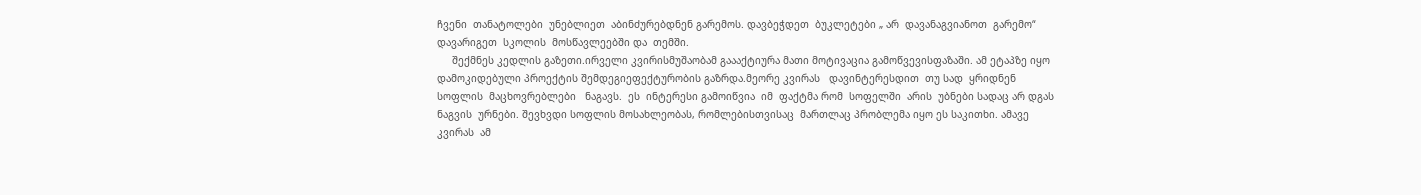ჩვენი  თანატოლები  უნებლიეთ  აბინძურებდნენ გარემოს. დავბეჭდეთ  ბუკლეტები „ არ  დავანაგვიანოთ  გარემო“  დავარიგეთ  სკოლის  მოსწავლეებში და  თემში.
     შექმნეს კედლის გაზეთი.ირველი კვირისმუშაობამ გაააქტიურა მათი მოტივაცია გამოწვევისფაზაში. ამ ეტაპზე იყო დამოკიდებული პროექტის შემდეგიეფექტურობის გაზრდა.მეორე კვირას   დავინტერესდით  თუ სად  ყრიდნენ სოფლის  მაცხოვრებლები   ნაგავს.  ეს  ინტერესი გამოიწვია  იმ  ფაქტმა რომ  სოფელში  არის  უბნები სადაც არ დგას  ნაგვის  ურნები. შევხვდი სოფლის მოსახლეობას, რომლებისთვისაც  მართლაც პრობლემა იყო ეს საკითხი. ამავე კვირას  ამ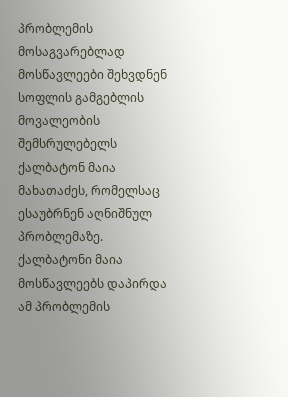პრობლემის მოსაგვარებლად მოსწავლეები შეხვდნენ სოფლის გამგებლის მოვალეობის შემსრულებელს ქალბატონ მაია მახათაძეს, რომელსაც ესაუბრნენ აღნიშნულ პრობლემაზე. ქალბატონი მაია მოსწავლეებს დაპირდა ამ პრობლემის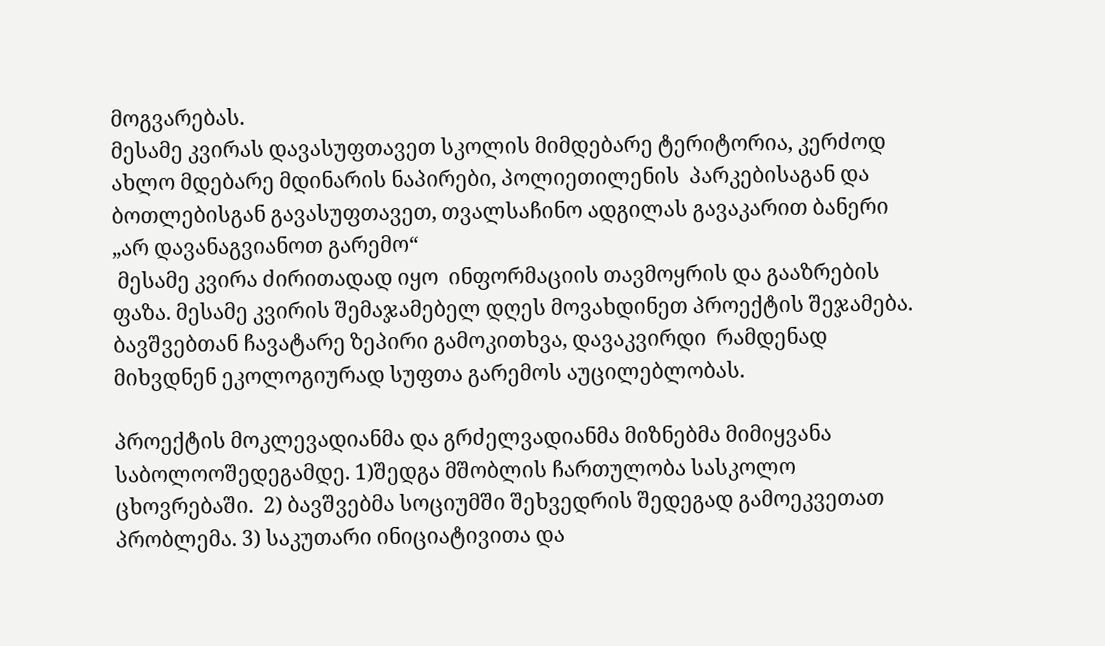მოგვარებას.
მესამე კვირას დავასუფთავეთ სკოლის მიმდებარე ტერიტორია, კერძოდ ახლო მდებარე მდინარის ნაპირები, პოლიეთილენის  პარკებისაგან და ბოთლებისგან გავასუფთავეთ, თვალსაჩინო ადგილას გავაკარით ბანერი „არ დავანაგვიანოთ გარემო“
 მესამე კვირა ძირითადად იყო  ინფორმაციის თავმოყრის და გააზრების ფაზა. მესამე კვირის შემაჯამებელ დღეს მოვახდინეთ პროექტის შეჯამება. ბავშვებთან ჩავატარე ზეპირი გამოკითხვა, დავაკვირდი  რამდენად მიხვდნენ ეკოლოგიურად სუფთა გარემოს აუცილებლობას.

პროექტის მოკლევადიანმა და გრძელვადიანმა მიზნებმა მიმიყვანა საბოლოოშედეგამდე. 1)შედგა მშობლის ჩართულობა სასკოლო ცხოვრებაში.  2) ბავშვებმა სოციუმში შეხვედრის შედეგად გამოეკვეთათ პრობლემა. 3) საკუთარი ინიციატივითა და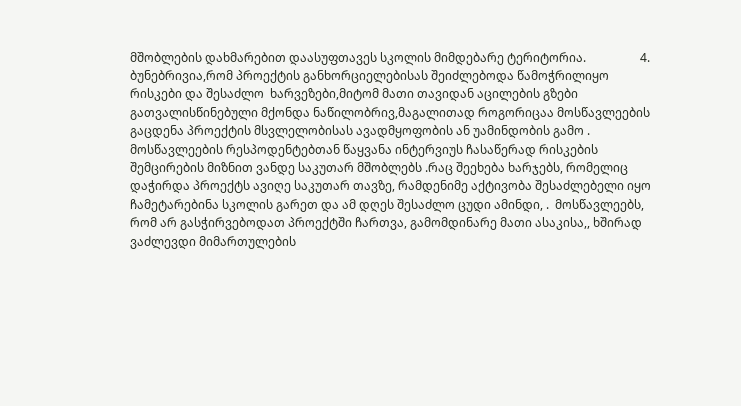მშობლების დახმარებით დაასუფთავეს სკოლის მიმდებარე ტერიტორია.                  4.                         ბუნებრივია,რომ პროექტის განხორციელებისას შეიძლებოდა წამოჭრილიყო რისკები და შესაძლო  ხარვეზები,მიტომ მათი თავიდან აცილების გზები გათვალისწინებული მქონდა ნაწილობრივ,მაგალითად როგორიცაა მოსწავლეების გაცდენა პროექტის მსვლელობისას ავადმყოფობის ან უამინდობის გამო . მოსწავლეების რესპოდენტებთან წაყვანა ინტერვიუს ჩასაწერად რისკების შემცირების მიზნით ვანდე საკუთარ მშობლებს .რაც შეეხება ხარჯებს, რომელიც დაჭირდა პროექტს ავიღე საკუთარ თავზე, რამდენიმე აქტივობა შესაძლებელი იყო ჩამეტარებინა სკოლის გარეთ და ამ დღეს შესაძლო ცუდი ამინდი, .  მოსწავლეებს, რომ არ გასჭირვებოდათ პროექტში ჩართვა, გამომდინარე მათი ასაკისა,, ხშირად  ვაძლევდი მიმართულების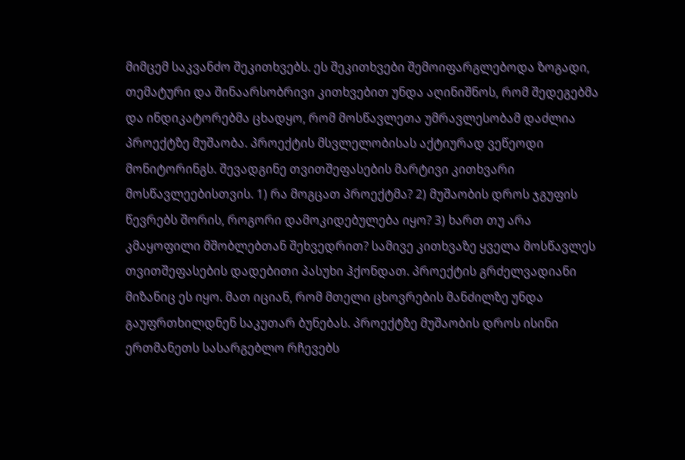მიმცემ საკვანძო შეკითხვებს. ეს შეკითხვები შემოიფარგლებოდა ზოგადი, თემატური და შინაარსობრივი კითხვებით უნდა აღინიშნოს, რომ შედეგებმა და ინდიკატორებმა ცხადყო, რომ მოსწავლეთა უმრავლესობამ დაძლია პროექტზე მუშაობა. პროექტის მსვლელობისას აქტიურად ვეწეოდი მონიტორინგს. შევადგინე თვითშეფასების მარტივი კითხვარი მოსწავლეებისთვის. 1) რა მოგცათ პროექტმა? 2) მუშაობის დროს ჯგუფის წევრებს შორის, როგორი დამოკიდებულება იყო? 3) ხართ თუ არა კმაყოფილი მშობლებთან შეხვედრით? სამივე კითხვაზე ყველა მოსწავლეს თვითშეფასების დადებითი პასუხი ჰქონდათ. პროექტის გრძელვადიანი მიზანიც ეს იყო. მათ იციან, რომ მთელი ცხოვრების მანძილზე უნდა გაუფრთხილდნენ საკუთარ ბუნებას. პროექტზე მუშაობის დროს ისინი ერთმანეთს სასარგებლო რჩევებს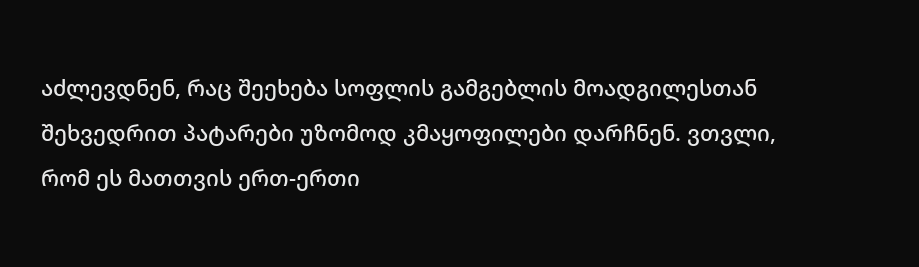აძლევდნენ, რაც შეეხება სოფლის გამგებლის მოადგილესთან შეხვედრით პატარები უზომოდ კმაყოფილები დარჩნენ. ვთვლი, რომ ეს მათთვის ერთ-ერთი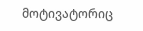მოტივატორიც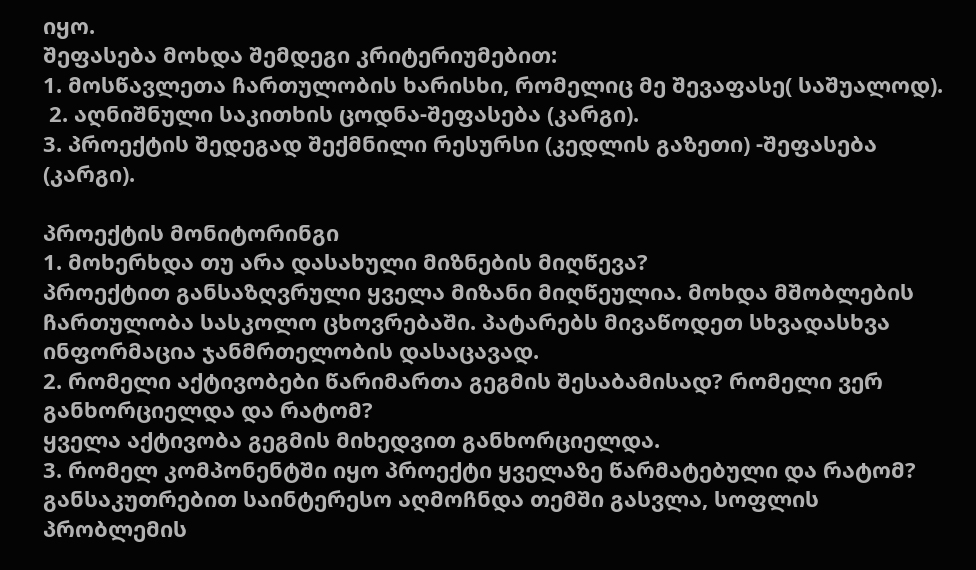იყო.
შეფასება მოხდა შემდეგი კრიტერიუმებით:
1. მოსწავლეთა ჩართულობის ხარისხი, რომელიც მე შევაფასე( საშუალოდ).
 2. აღნიშნული საკითხის ცოდნა-შეფასება (კარგი).
3. პროექტის შედეგად შექმნილი რესურსი (კედლის გაზეთი) -შეფასება (კარგი).

პროექტის მონიტორინგი
1. მოხერხდა თუ არა დასახული მიზნების მიღწევა?
პროექტით განსაზღვრული ყველა მიზანი მიღწეულია. მოხდა მშობლების ჩართულობა სასკოლო ცხოვრებაში. პატარებს მივაწოდეთ სხვადასხვა ინფორმაცია ჯანმრთელობის დასაცავად.
2. რომელი აქტივობები წარიმართა გეგმის შესაბამისად? რომელი ვერ განხორციელდა და რატომ?
ყველა აქტივობა გეგმის მიხედვით განხორციელდა.
3. რომელ კომპონენტში იყო პროექტი ყველაზე წარმატებული და რატომ?
განსაკუთრებით საინტერესო აღმოჩნდა თემში გასვლა, სოფლის პრობლემის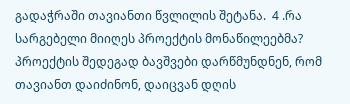გადაჭრაში თავიანთი წვლილის შეტანა.  4 .რა სარგებელი მიიღეს პროექტის მონაწილეებმა?
პროექტის შედეგად ბავშვები დარწმუნდნენ, რომ თავიანთ დაიძინონ, დაიცვან დღის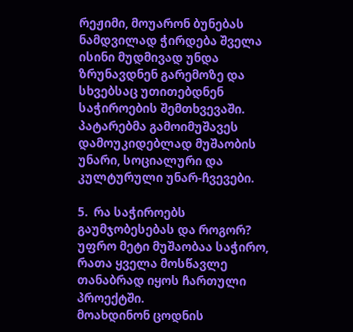რეჟიმი, მოუარონ ბუნებას  ნამდვილად ჭირდება შველა ისინი მუდმივად უნდა ზრუნავდნენ გარემოზე და სხვებსაც უთითებდნენ საჭიროების შემთხვევაში. პატარებმა გამოიმუშავეს დამოუკიდებლად მუშაობის უნარი, სოციალური და კულტურული უნარ-ჩვევები.

5.  რა საჭიროებს გაუმჯობესებას და როგორ?
უფრო მეტი მუშაობაა საჭირო, რათა ყველა მოსწავლე თანაბრად იყოს ჩართული პროექტში.
მოახდინონ ცოდნის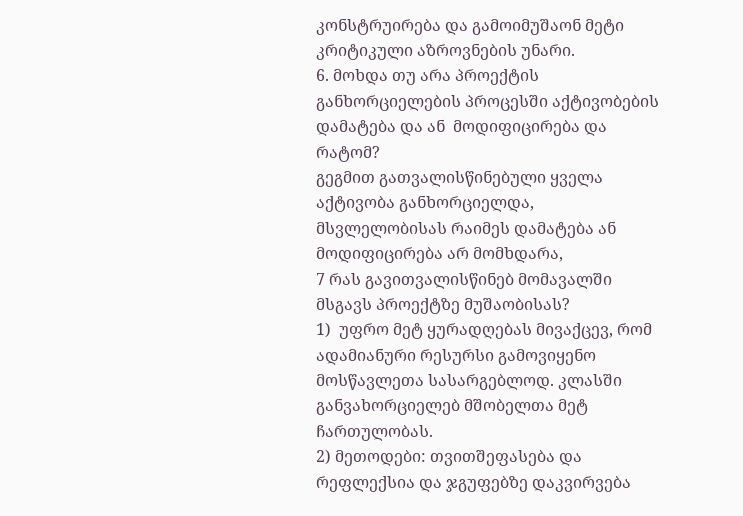კონსტრუირება და გამოიმუშაონ მეტი კრიტიკული აზროვნების უნარი.
6. მოხდა თუ არა პროექტის განხორციელების პროცესში აქტივობების დამატება და ან  მოდიფიცირება და რატომ?
გეგმით გათვალისწინებული ყველა აქტივობა განხორციელდა, მსვლელობისას რაიმეს დამატება ან მოდიფიცირება არ მომხდარა,
7 რას გავითვალისწინებ მომავალში მსგავს პროექტზე მუშაობისას?
1)  უფრო მეტ ყურადღებას მივაქცევ, რომ ადამიანური რესურსი გამოვიყენო მოსწავლეთა სასარგებლოდ. კლასში განვახორციელებ მშობელთა მეტ ჩართულობას.
2) მეთოდები: თვითშეფასება და რეფლექსია და ჯგუფებზე დაკვირვება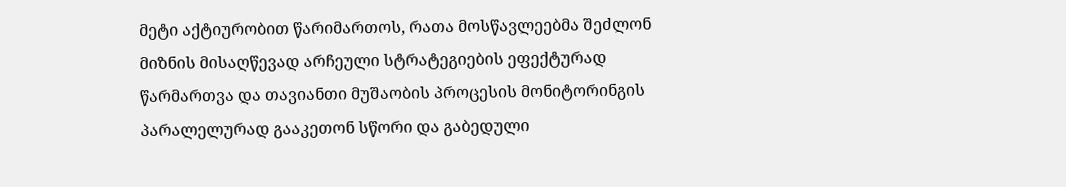მეტი აქტიურობით წარიმართოს, რათა მოსწავლეებმა შეძლონ მიზნის მისაღწევად არჩეული სტრატეგიების ეფექტურად წარმართვა და თავიანთი მუშაობის პროცესის მონიტორინგის პარალელურად გააკეთონ სწორი და გაბედული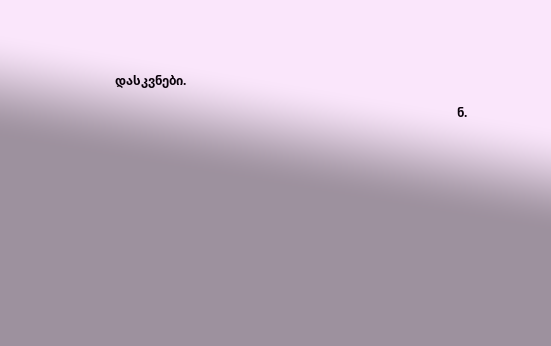დასკვნები.

                                                                                                                  ნ.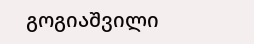გოგიაშვილი